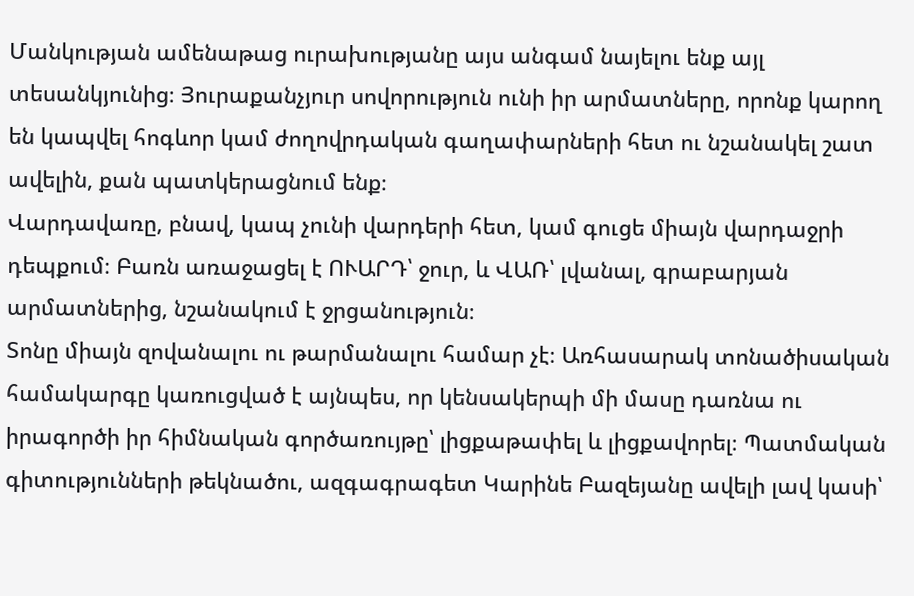Մանկության ամենաթաց ուրախությանը այս անգամ նայելու ենք այլ տեսանկյունից։ Յուրաքանչյուր սովորություն ունի իր արմատները, որոնք կարող են կապվել հոգևոր կամ ժողովրդական գաղափարների հետ ու նշանակել շատ ավելին, քան պատկերացնում ենք։
Վարդավառը, բնավ, կապ չունի վարդերի հետ, կամ գուցե միայն վարդաջրի դեպքում։ Բառն առաջացել է ՈՒԱՐԴ՝ ջուր, և ՎԱՌ՝ լվանալ, գրաբարյան արմատներից, նշանակում է ջրցանություն։
Տոնը միայն զովանալու ու թարմանալու համար չէ։ Առհասարակ տոնածիսական համակարգը կառուցված է այնպես, որ կենսակերպի մի մասը դառնա ու իրագործի իր հիմնական գործառույթը՝ լիցքաթափել և լիցքավորել։ Պատմական գիտությունների թեկնածու, ազգագրագետ Կարինե Բազեյանը ավելի լավ կասի՝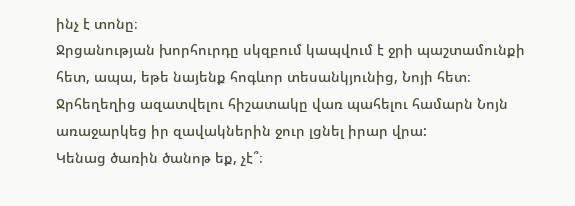ինչ է տոնը։
Ջրցանության խորհուրդը սկզբում կապվում է ջրի պաշտամունքի հետ, ապա, եթե նայենք հոգևոր տեսանկյունից, Նոյի հետ։ Ջրհեղեղից ազատվելու հիշատակը վառ պահելու համարն Նոյն առաջարկեց իր զավակներին ջուր լցնել իրար վրա:
Կենաց ծառին ծանոթ եք, չէ՞։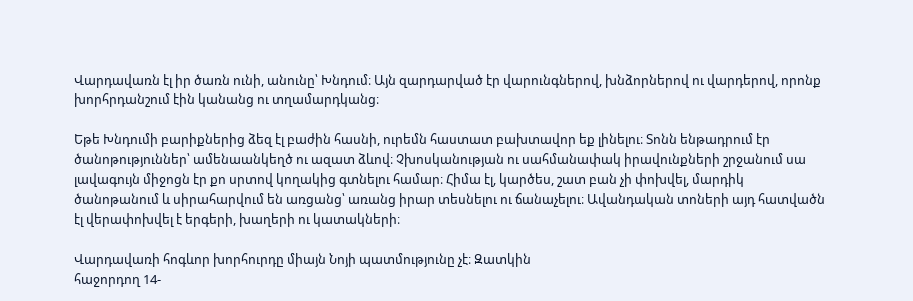Վարդավառն էլ իր ծառն ունի, անունը՝ Խնդում։ Այն զարդարված էր վարունգներով, խնձորներով ու վարդերով, որոնք խորհրդանշում էին կանանց ու տղամարդկանց։

Եթե Խնդումի բարիքներից ձեզ էլ բաժին հասնի, ուրեմն հաստատ բախտավոր եք լինելու։ Տոնն ենթադրում էր ծանոթություններ՝ ամենաանկեղծ ու ազատ ձևով։ Չխոսկանության ու սահմանափակ իրավունքների շրջանում սա լավագույն միջոցն էր քո սրտով կողակից գտնելու համար։ Հիմա էլ, կարծես, շատ բան չի փոխվել, մարդիկ ծանոթանում և սիրահարվում են առցանց՝ առանց իրար տեսնելու ու ճանաչելու։ Ավանդական տոների այդ հատվածն էլ վերափոխվել է երգերի, խաղերի ու կատակների։

Վարդավառի հոգևոր խորհուրդը միայն Նոյի պատմությունը չէ։ Զատկին
հաջորդող 14-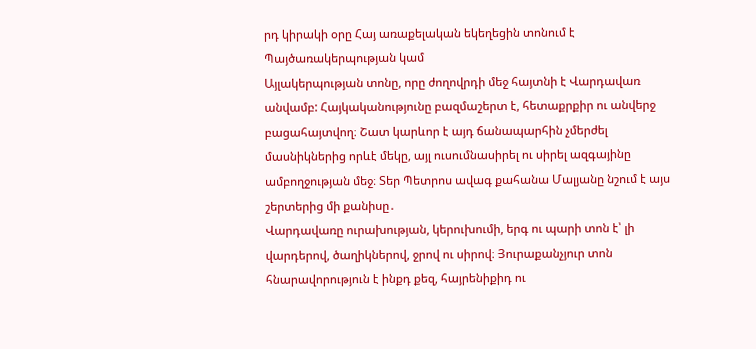րդ կիրակի օրը Հայ առաքելական եկեղեցին տոնում է Պայծառակերպության կամ
Այլակերպության տոնը, որը ժողովրդի մեջ հայտնի է Վարդավառ անվամբ: Հայկականությունը բազմաշերտ է, հետաքրքիր ու անվերջ բացահայտվող։ Շատ կարևոր է այդ ճանապարհին չմերժել մասնիկներից որևէ մեկը, այլ ուսումնասիրել ու սիրել ազգայինը ամբողջության մեջ։ Տեր Պետրոս ավագ քահանա Մալյանը նշում է այս շերտերից մի քանիսը․
Վարդավառը ուրախության, կերուխումի, երգ ու պարի տոն է՝ լի վարդերով, ծաղիկներով, ջրով ու սիրով։ Յուրաքանչյուր տոն հնարավորություն է ինքդ քեզ, հայրենիքիդ ու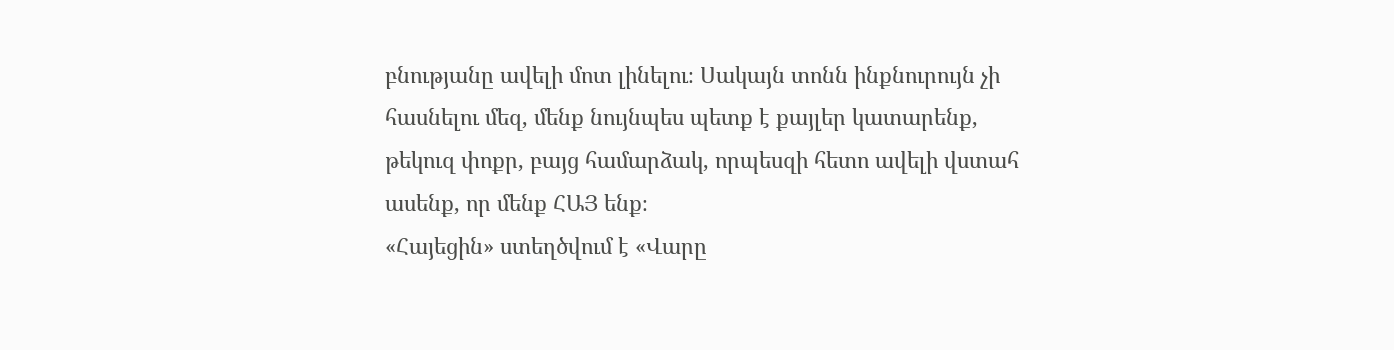բնությանը ավելի մոտ լինելու։ Սակայն տոնն ինքնուրույն չի հասնելու մեզ, մենք նույնպես պետք է քայլեր կատարենք, թեկուզ փոքր, բայց համարձակ, որպեսզի հետո ավելի վստահ ասենք, որ մենք ՀԱՅ ենք։
«Հայեցին» ստեղծվում է «Վարը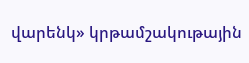վարենկ» կրթամշակութային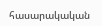հասարակական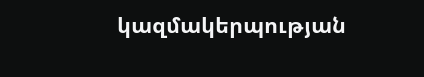կազմակերպության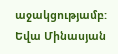աջակցությամբ:
Եվա Մինասյան